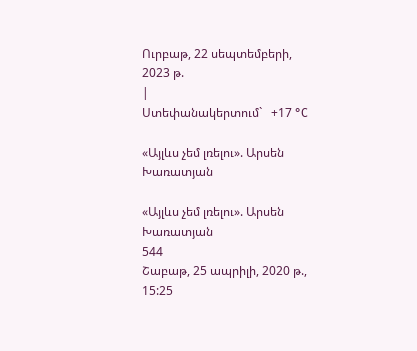Ուրբաթ, 22 սեպտեմբերի, 2023 թ.
|
Ստեփանակերտում`   +17 °C

«Այլևս չեմ լռելու». Արսեն Խառատյան

«Այլևս չեմ լռելու». Արսեն Խառատյան
544
Շաբաթ, 25 ապրիլի, 2020 թ., 15:25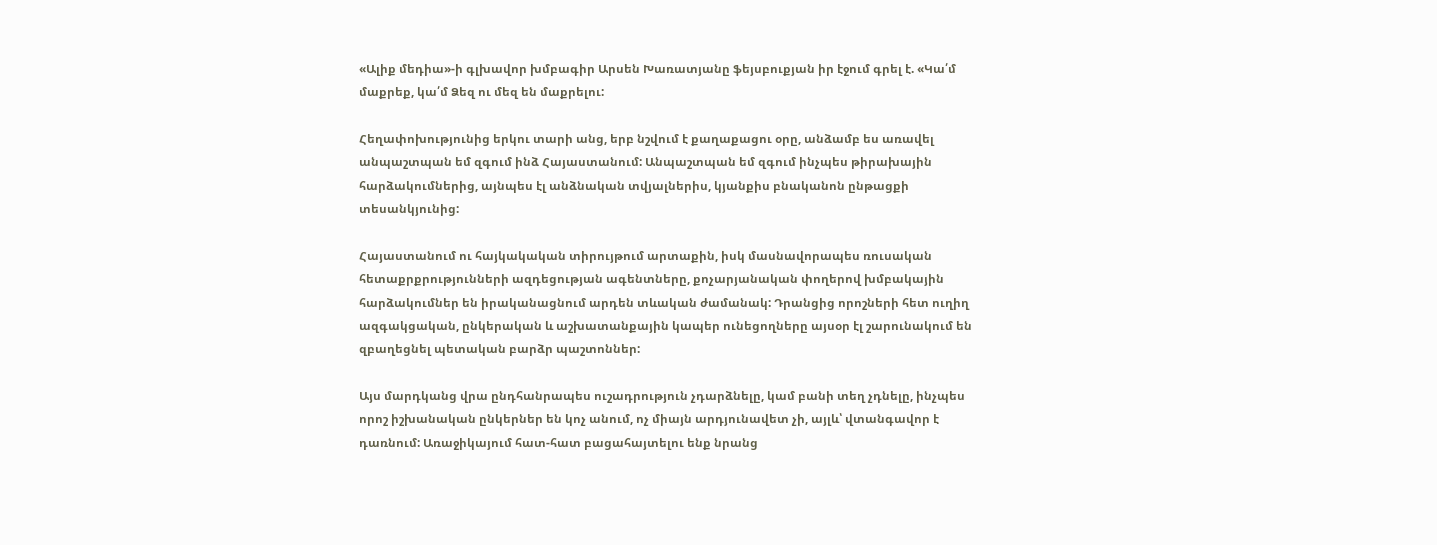«Ալիք մեդիա»-ի գլխավոր խմբագիր Արսեն Խառատյանը ֆեյսբուքյան իր էջում գրել է. «Կա՛մ մաքրեք, կա՛մ Ձեզ ու մեզ են մաքրելու:

Հեղափոխությունից երկու տարի անց, երբ նշվում է քաղաքացու օրը, անձամբ ես առավել անպաշտպան եմ զգում ինձ Հայաստանում: Անպաշտպան եմ զգում ինչպես թիրախային հարձակումներից, այնպես էլ անձնական տվյալներիս, կյանքիս բնականոն ընթացքի տեսանկյունից:

Հայաստանում ու հայկակական տիրույթում արտաքին, իսկ մասնավորապես ռուսական հետաքրքրությունների ազդեցության ագենտները, քոչարյանական փողերով խմբակային հարձակումներ են իրականացնում արդեն տևական ժամանակ: Դրանցից որոշների հետ ուղիղ ազգակցական, ընկերական և աշխատանքային կապեր ունեցողները այսօր էլ շարունակում են զբաղեցնել պետական բարձր պաշտոններ:

Այս մարդկանց վրա ընդհանրապես ուշադրություն չդարձնելը, կամ բանի տեղ չդնելը, ինչպես որոշ իշխանական ընկերներ են կոչ անում, ոչ միայն արդյունավետ չի, այլև՝ վտանգավոր է դառնում: Առաջիկայում հատ-հատ բացահայտելու ենք նրանց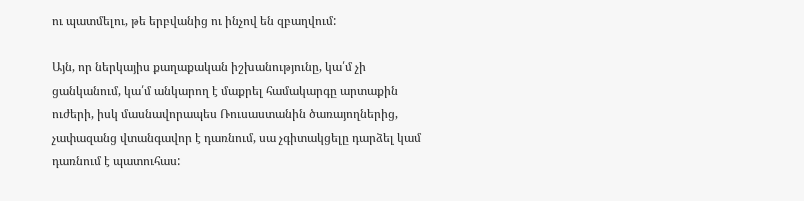ու պատմելու, թե երբվանից ու ինչով են զբաղվում:

Այն, որ ներկայիս քաղաքական իշխանությունը, կա՛մ չի ցանկանում, կա՛մ անկարող է մաքրել համակարգը արտաքին ուժերի, իսկ մասնավորապես Ռուսաստանին ծառայողներից, չափազանց վտանգավոր է դառնում, սա չգիտակցելը դարձել կամ դառնում է պատուհաս: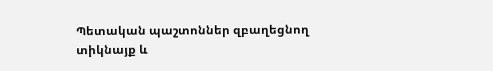Պետական պաշտոններ զբաղեցնող տիկնայք և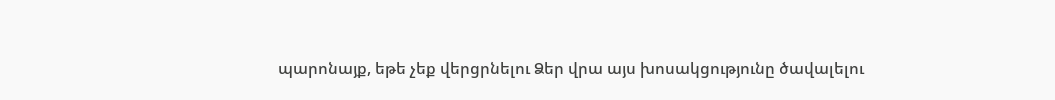պարոնայք, եթե չեք վերցրնելու Ձեր վրա այս խոսակցությունը ծավալելու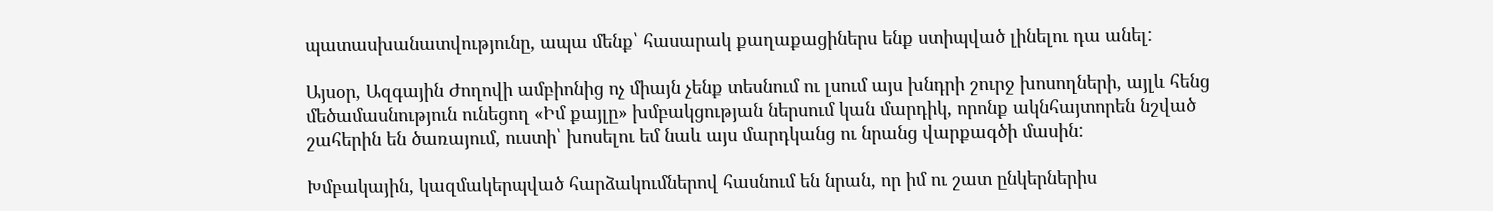պատասխանատվությունը, ապա մենք՝ հասարակ քաղաքացիներս ենք ստիպված լինելու դա անել:

Այսօր, Ազգային Ժողովի ամբիոնից ոչ միայն չենք տեսնում ու լսում այս խնդրի շուրջ խոսողների, այլև հենց մեծամասնություն ունեցող «Իմ քայլը» խմբակցության ներսում կան մարդիկ, որոնք ակնհայտորեն նշված շահերին են ծառայում, ուստի՝ խոսելու եմ նաև այս մարդկանց ու նրանց վարքագծի մասին:

Խմբակային, կազմակերպված հարձակումներով հասնում են նրան, որ իմ ու շատ ընկերներիս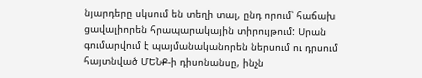նյարդերը սկսում են տեղի տալ, ընդ որում՝ հաճախ ցավալիորեն հրապարակային տիրույթում: Սրան գումարվում է պայմանականորեն ներսում ու դրսում հայտնված ՄԵՆՔ-ի դիսոնանսը, ինչն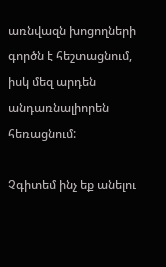առնվազն խոցողների գործն է հեշտացնում, իսկ մեզ արդեն անդառնալիորեն հեռացնում:

Չգիտեմ ինչ եք անելու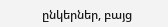ընկերներ, բայց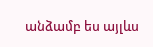անձամբ ես այլևս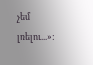չեմ լռելու...»: